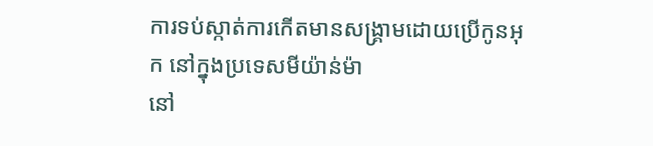ការទប់ស្កាត់ការកើតមានសង្គ្រាមដោយប្រើកូនអុក នៅក្នុងប្រទេសមីយ៉ាន់ម៉ា
នៅ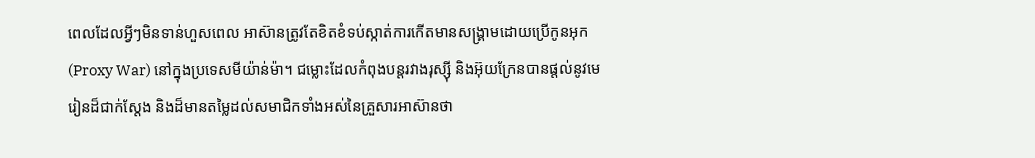ពេលដែលអ្វីៗមិនទាន់ហួសពេល អាស៊ានត្រូវតែខិតខំទប់ស្កាត់ការកើតមានសង្គ្រាមដោយប្រើកូនអុក (Proxy War) នៅក្នុងប្រទេសមីយ៉ាន់ម៉ា។ ជម្លោះដែលកំពុងបន្តរវាងរុស្ស៊ី និងអ៊ុយក្រែនបានផ្តល់នូវមេរៀនដ៏ជាក់ស្តែង និងដ៏មានតម្លៃដល់សមាជិកទាំងអស់នៃគ្រួសារអាស៊ានថា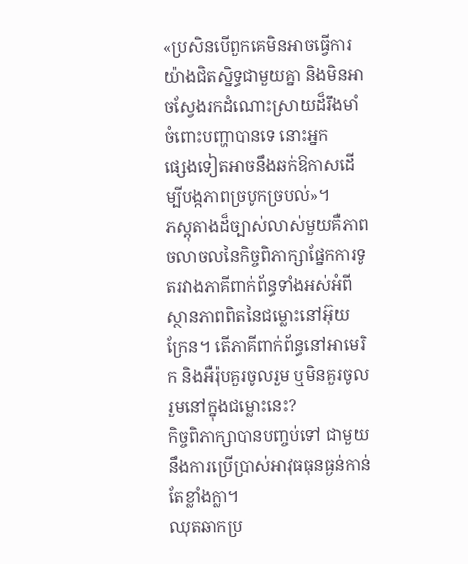«ប្រសិនបើពួកគេមិនអាចធ្វើការយ៉ាងជិតស្និទ្ធជាមួយគ្នា និងមិនអាចស្វែងរកដំណោះស្រាយដ៏រឹងមាំចំពោះបញ្ហាបានទេ នោះអ្នក
ផ្សេងទៀតអាចនឹងឆក់ឱកាសដើម្បីបង្កភាពច្របូកច្របល់»។
ភស្តុតាងដ៏ច្បាស់លាស់មួយគឺភាពចលាចលនៃកិច្ចពិភាក្សាផ្នែកការទូតរវាងភាគីពាក់ព័ន្ធទាំងអស់អំពីស្ថានភាពពិតនៃជម្លោះនៅអ៊ុយក្រែន។ តើភាគីពាក់ព័ន្ធនៅអាមេរិក និងអឺរ៉ុបគួរចូលរួម ឬមិនគួរចូលរួមនៅក្នុងជម្លោះនេះ?
កិច្ចពិភាក្សាបានបញ្ចប់ទៅ ជាមួយនឹងការប្រើប្រាស់អាវុធធុនធ្ងន់កាន់តែខ្លាំងក្លា។
ឈុតឆាកប្រ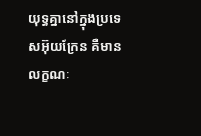យុទ្ធគ្នានៅក្នុងប្រទេសអ៊ុយក្រែន គឺមានលក្ខណៈ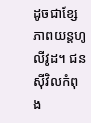ដូចជាខ្សែភាពយន្តហូលីវូដ។ ជនស៊ីវិលកំពុង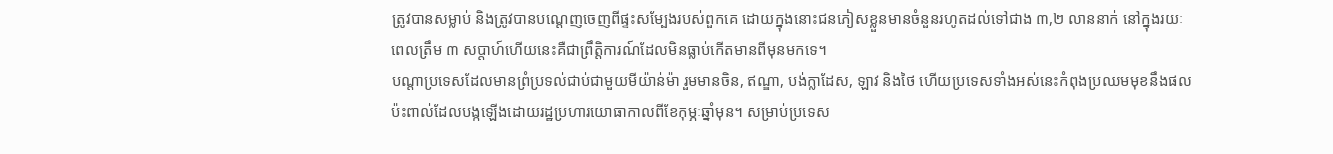ត្រូវបានសម្លាប់ និងត្រូវបានបណ្តេញចេញពីផ្ទះសម្បែងរបស់ពួកគេ ដោយក្នុងនោះជនភៀសខ្លួនមានចំនួនរហូតដល់ទៅជាង ៣,២ លាននាក់ នៅក្នុងរយៈពេលត្រឹម ៣ សប្តាហ៍ហើយនេះគឺជាព្រឹត្តិការណ៍ដែលមិនធ្លាប់កើតមានពីមុនមកទេ។
បណ្តាប្រទេសដែលមានព្រំប្រទល់ជាប់ជាមួយមីយ៉ាន់ម៉ា រួមមានចិន, ឥណ្ឌា, បង់ក្លាដែស, ឡាវ និងថៃ ហើយប្រទេសទាំងអស់នេះកំពុងប្រឈមមុខនឹងផលប៉ះពាល់ដែលបង្កឡើងដោយរដ្ឋប្រហារយោធាកាលពីខែកុម្ភៈឆ្នាំមុន។ សម្រាប់ប្រទេស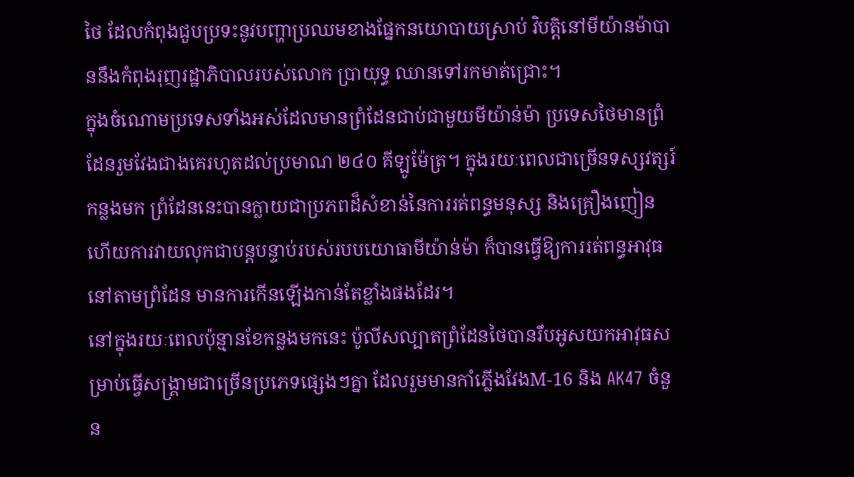ថៃ ដែលកំពុងជួបប្រទះនូវបញ្ហាប្រឈមខាងផ្នែកនយោបាយស្រាប់ វិបត្តិនៅមីយ៉ានម៉ាបាននឹងកំពុងរុញរដ្ឋាភិបាលរបស់លោក ប្រាយុទ្ធ ឈានទៅរកមាត់ជ្រោះ។
ក្នុងចំណោមប្រទេសទាំងអស់ដែលមានព្រំដែនជាប់ជាមួយមីយ៉ាន់ម៉ា ប្រទេសថៃមានព្រំដែនរួមវែងជាងគេរហូតដល់ប្រមាណ ២៤០ គីឡូម៉ែត្រ។ ក្នុងរយៈពេលជាច្រើនទស្សវត្សរ៍កន្លងមក ព្រំដែននេះបានក្លាយជាប្រភពដ៏សំខាន់នៃការរត់ពន្ធមនុស្ស និងគ្រឿងញៀន ហើយការវាយលុកជាបន្តបន្ទាប់របស់របបយោធាមីយ៉ាន់ម៉ា ក៏បានធ្វើឱ្យការរត់ពន្ធអាវុធនៅតាមព្រំដែន មានការកើនឡើងកាន់តែខ្លាំងផងដែរ។
នៅក្នុងរយៈពេលប៉ុន្មានខែកន្លងមកនេះ ប៉ូលីសល្បាតព្រំដែនថៃបានរឹបអូសយកអាវុធសម្រាប់ធ្វើសង្គ្រាមជាច្រើនប្រភេទផ្សេងៗគ្នា ដែលរួមមានកាំភ្លើងវែងM-16 និង AK47 ចំនួន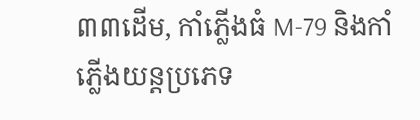៣៣ដើម, កាំភ្លើងធំ M-79 និងកាំភ្លើងយន្តប្រភេទ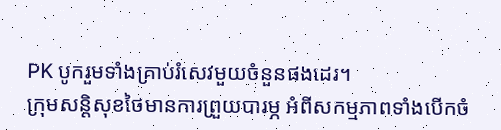PK បូករួមទាំងគ្រាប់រំសេវមួយចំនួនផងដេរ។
ក្រុមសន្តិសុខថៃមានការព្រួយបារម្ភ អំពីសកម្មភាពទាំងបើកចំ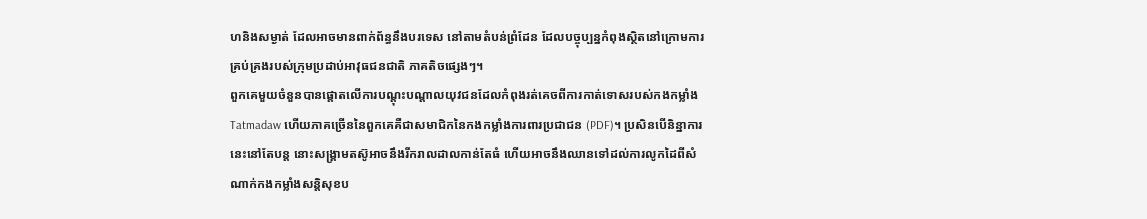ហនិងសម្ងាត់ ដែលអាចមានពាក់ព័ន្ធនឹងបរទេស នៅតាមតំបន់ព្រំដែន ដែលបច្ចុប្បន្នកំពុងស្ថិតនៅក្រោមការគ្រប់គ្រងរបស់ក្រុមប្រដាប់អាវុធជនជាតិ ភាគតិចផ្សេងៗ។
ពួកគេមួយចំនួនបានផ្តោតលើការបណ្តុះបណ្តាលយុវជនដែលកំពុងរត់គេចពីការកាត់ទោសរបស់កងកម្លាំង Tatmadaw ហើយភាគច្រើននៃពួកគេគឺជាសមាជិកនៃកងកម្លាំងការពារប្រជាជន (PDF)។ ប្រសិនបើនិន្នាការនេះនៅតែបន្ត នោះសង្រ្គាមតស៊ូអាចនឹងរីករាលដាលកាន់តែធំ ហើយអាចនឹងឈានទៅដល់ការលូកដៃពីសំណាក់កងកម្លាំងសន្តិសុខប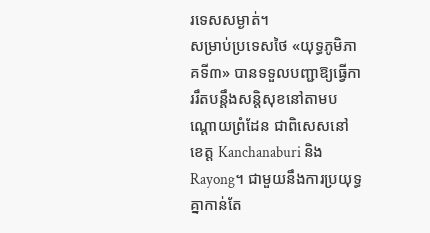រទេសសម្ងាត់។
សម្រាប់ប្រទេសថៃ «យុទ្ធភូមិភាគទី៣» បានទទួលបញ្ជាឱ្យធ្វើការរឹតបន្តឹងសន្តិសុខនៅតាមបណ្តោយព្រំដែន ជាពិសេសនៅខេត្ត Kanchanaburi និង Rayong។ ជាមួយនឹងការប្រយុទ្ធគ្នាកាន់តែ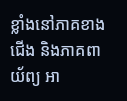ខ្លាំងនៅភាគខាងជើង និងភាគពាយ័ព្យ អា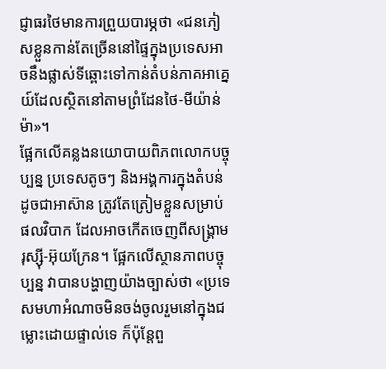ជ្ញាធរថៃមានការព្រួយបារម្ភថា «ជនភៀសខ្លួនកាន់តែច្រើននៅផ្ទៃក្នុងប្រទេសអាចនឹងផ្លាស់ទីឆ្ពោះទៅកាន់តំបន់ភាគអាគ្នេយ៍ដែលស្ថិតនៅតាមព្រំដែនថៃ-មីយ៉ាន់ម៉ា»។
ផ្អែកលើគន្លងនយោបាយពិភពលោកបច្ចុប្បន្ន ប្រទេសតូចៗ និងអង្គការក្នុងតំបន់ដូចជាអាស៊ាន ត្រូវតែត្រៀមខ្លួនសម្រាប់ផលវិបាក ដែលអាចកើតចេញពីសង្រ្គាមរុស្ស៊ី-អ៊ុយក្រែន។ ផ្អែកលើស្ថានភាពបច្ចុប្បន្ន វាបានបង្ហាញយ៉ាងច្បាស់ថា «ប្រទេសមហាអំណាចមិនចង់ចូលរួមនៅក្នុងជម្លោះដោយផ្ទាល់ទេ ក៏ប៉ុន្តែពួ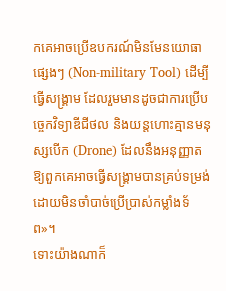កគេអាចប្រើឧបករណ៍មិនមែនយោធាផ្សេងៗ (Non-military Tool) ដើម្បីធ្វើសង្គ្រាម ដែលរួមមានដូចជាការប្រើបច្ចេកវិទ្យាឌីជីថល និងយន្តហោះគ្មានមនុស្សបើក (Drone) ដែលនឹងអនុញ្ញាតឱ្យពួកគេអាចធ្វើសង្គ្រាមបានគ្រប់ទម្រង់ ដោយមិនចាំបាច់ប្រើប្រាស់កម្លាំងទ័ព»។
ទោះយ៉ាងណាក៏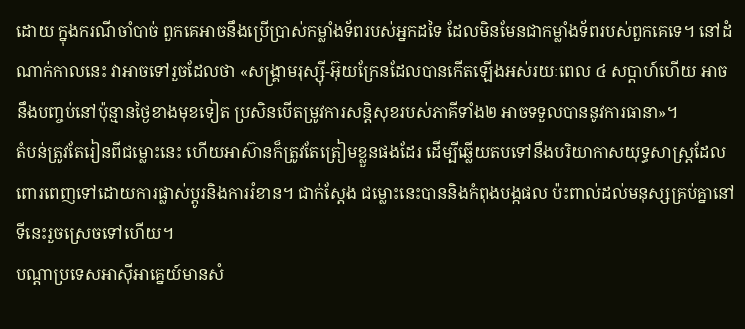ដោយ ក្នុងករណីចាំបាច់ ពួកគេអាចនឹងប្រើប្រាស់កម្លាំងទ័ពរបស់អ្នកដទៃ ដែលមិនមែនជាកម្លាំងទ័ពរបស់ពួកគេទេ។ នៅដំណាក់កាលនេះ វាអាចទៅរួចដែលថា «សង្រ្គាមរុស្ស៊ី-អ៊ុយក្រែនដែលបានកើតឡើងអស់រយៈពេល ៤ សប្តាហ៍ហើយ អាច នឹងបញ្ចប់នៅប៉ុន្មានថ្ងៃខាងមុខទៀត ប្រសិនបើតម្រូវការសន្តិសុខរបស់ភាគីទាំង២ អាចទទួលបាននូវការធានា»។
តំបន់ត្រូវតែរៀនពីជម្លោះនេះ ហើយអាស៊ានក៏ត្រូវតែត្រៀមខ្លួនផងដែរ ដើម្បីឆ្លើយតបទៅនឹងបរិយាកាសយុទ្ធសាស្ត្រដែលពោរពេញទៅដោយការផ្លាស់ប្តូរនិងការរំខាន។ ជាក់ស្តែង ជម្លោះនេះបាននិងកំពុងបង្កផល ប៉ះពាល់ដល់មនុស្សគ្រប់គ្នានៅទីនេះរួចស្រេចទៅហើយ។
បណ្តាប្រទេសអាស៊ីអាគ្នេយ៍មានសំ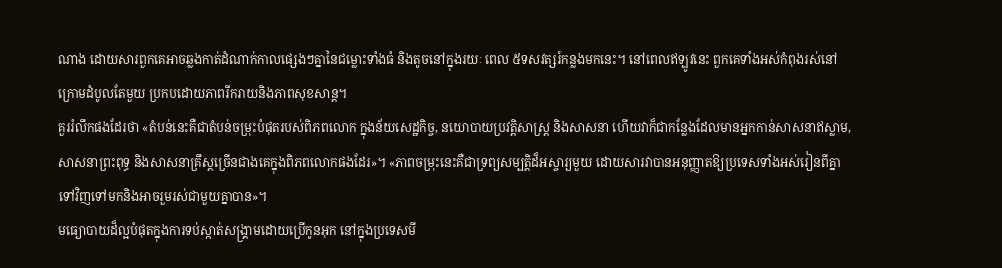ណាង ដោយសារពួកគេអាចឆ្លងកាត់ដំណាក់កាលផ្សេងៗគ្នានៃជម្លោះទាំងធំ និងតូចនៅក្នុងរយៈ ពេល ៥ទសវត្សរ៍កន្លងមកនេះ។ នៅពេលឥឡូវនេះ ពួកគេទាំងអស់កំពុងរស់នៅក្រោមដំបូលតែមួយ ប្រកបដោយភាពរីករាយនិងភាពសុខសាន្ត។
គួររំលឹកផងដែរថា «តំបន់នេះគឺជាតំបន់ចម្រុះបំផុតរបស់ពិភពលោក ក្នុងន័យសេដ្ឋកិច្ច, នយោបាយប្រវត្តិសាស្ត្រ និងសាសនា ហើយវាក៏ជាកន្លែងដែលមានអ្នកកាន់សាសនាឥស្លាម, សាសនាព្រះពុទ្ធ និងសាសនាគ្រឹស្តច្រើនជាងគេក្នុងពិភពលោកផងដែរ»។ «ភាពចម្រុះនេះគឺជាទ្រព្យសម្បត្តិដ៏អស្ចារ្យមួយ ដោយសារវាបានអនុញ្ញាតឱ្យប្រទេសទាំងអស់រៀនពីគ្នាទៅវិញទៅមកនិងអាចរួមរស់ជាមួយគ្នាបាន»។
មធ្យោបាយដ៏ល្អបំផុតក្នុងការទប់ស្កាត់សង្គ្រាមដោយប្រើកូនអុក នៅក្នុងប្រទេសមី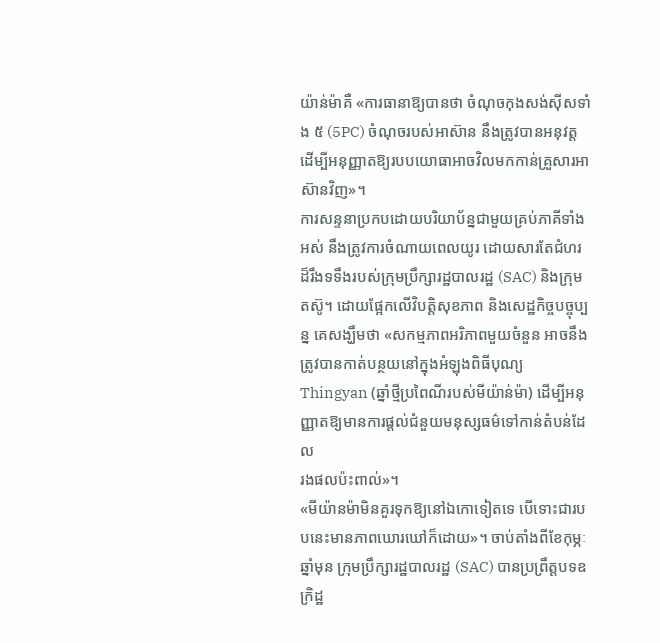យ៉ាន់ម៉ាគឺ «ការធានាឱ្យបានថា ចំណុចកុងសង់ស៊ីសទាំង ៥ (5PC) ចំណុចរបស់អាស៊ាន នឹងត្រូវបានអនុវត្តដើម្បីអនុញ្ញាតឱ្យរបបយោធាអាចវិលមកកាន់គ្រួសារអាស៊ានវិញ»។
ការសន្ទនាប្រកបដោយបរិយាប័ន្នជាមួយគ្រប់ភាគីទាំងអស់ នឹងត្រូវការចំណាយពេលយូរ ដោយសារតែជំហរដ៏រឹងទទឹងរបស់ក្រុមប្រឹក្សារដ្ឋបាលរដ្ឋ (SAC) និងក្រុមតស៊ូ។ ដោយផ្អែកលើវិបត្តិសុខភាព និងសេដ្ឋកិច្ចបច្ចុប្បន្ន គេសង្ឃឹមថា «សកម្មភាពអរិភាពមួយចំនួន អាចនឹងត្រូវបានកាត់បន្ថយនៅក្នុងអំឡុងពិធីបុណ្យ Thingyan (ឆ្នាំថ្មីប្រពៃណីរបស់មីយ៉ាន់ម៉ា) ដើម្បីអនុញ្ញាតឱ្យមានការផ្តល់ជំនួយមនុស្សធម៌ទៅកាន់តំបន់ដែល
រងផលប៉ះពាល់»។
«មីយ៉ានម៉ាមិនគួរទុកឱ្យនៅឯកោទៀតទេ បើទោះជារបបនេះមានភាពឃោរឃៅក៏ដោយ»។ ចាប់តាំងពីខែកុម្ភៈឆ្នាំមុន ក្រុមប្រឹក្សារដ្ឋបាលរដ្ឋ (SAC) បានប្រព្រឹត្តបទឧក្រិដ្ឋ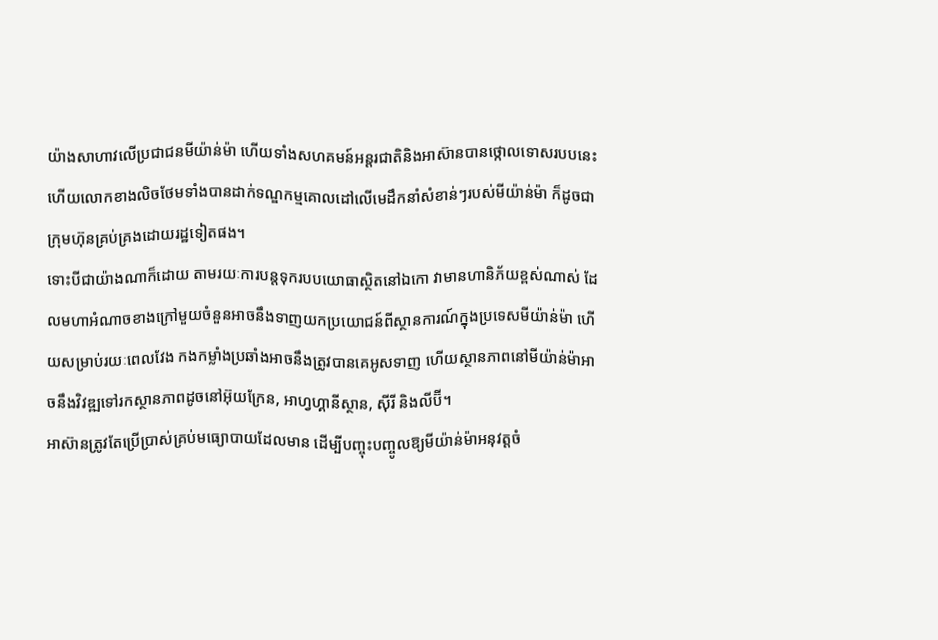យ៉ាងសាហាវលើប្រជាជនមីយ៉ាន់ម៉ា ហើយទាំងសហគមន៍អន្តរជាតិនិងអាស៊ានបានថ្កោលទោសរបបនេះ ហើយលោកខាងលិចថែមទាំងបានដាក់ទណ្ឌកម្មគោលដៅលើមេដឹកនាំសំខាន់ៗរបស់មីយ៉ាន់ម៉ា ក៏ដូចជាក្រុមហ៊ុនគ្រប់គ្រងដោយរដ្ឋទៀតផង។
ទោះបីជាយ៉ាងណាក៏ដោយ តាមរយៈការបន្តទុករបបយោធាស្ថិតនៅឯកោ វាមានហានិភ័យខ្ពស់ណាស់ ដែលមហាអំណាចខាងក្រៅមួយចំនួនអាចនឹងទាញយកប្រយោជន៍ពីស្ថានការណ៍ក្នុងប្រទេសមីយ៉ាន់ម៉ា ហើយសម្រាប់រយៈពេលវែង កងកម្លាំងប្រឆាំងអាចនឹងត្រូវបានគេអូសទាញ ហើយស្ថានភាពនៅមីយ៉ាន់ម៉ាអាចនឹងវិវឌ្ឍទៅរកស្ថានភាពដូចនៅអ៊ុយក្រែន, អាហ្វហ្គានីស្ថាន, ស៊ីរី និងលីប៊ី។
អាស៊ានត្រូវតែប្រើប្រាស់គ្រប់មធ្យោបាយដែលមាន ដើម្បីបញ្ចុះបញ្ចូលឱ្យមីយ៉ាន់ម៉ាអនុវត្តចំ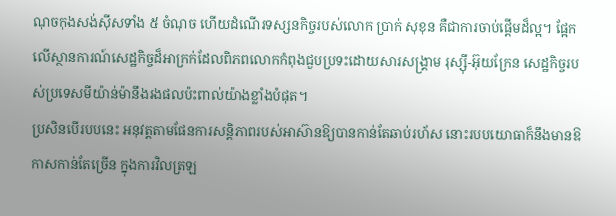ណុចកុងសង់ស៊ីសទាំង ៥ ចំណុច ហើយដំណើរទស្សនកិច្ចរបស់លោក ប្រាក់ សុខុន គឺជាការចាប់ផ្តើមដ៏ល្អ។ ផ្អែកលើស្ថានការណ៍សេដ្ឋកិច្ចដ៏អាក្រក់ដែលពិភពលោកកំពុងជួបប្រទះដោយសារសង្គ្រាម រុស្ស៊ី-អ៊ុយក្រែន សេដ្ឋកិច្ចរបស់ប្រទេសមីយ៉ាន់ម៉ានឹងរងផលប៉ះពាល់យ៉ាងខ្លាំងបំផុត។
ប្រសិនបើរបបនេះ អនុវត្តតាមផែនការសន្តិភាពរបស់អាស៊ានឱ្យបានកាន់តែឆាប់រហ័ស នោះរបបយោធាក៏នឹងមានឱកាសកាន់តែច្រើន ក្នុងការវិលត្រឡ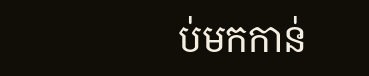ប់មកកាន់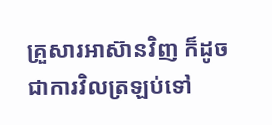គ្រួសារអាស៊ានវិញ ក៏ដូចជាការវិលត្រឡប់ទៅ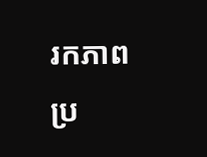រកភាពប្រ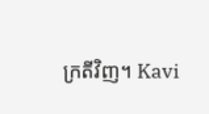ក្រតីវិញ។ Kavi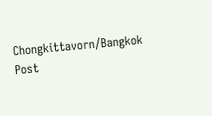Chongkittavorn/Bangkok Post